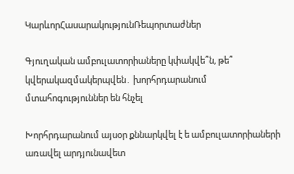ԿարևորՀասարակությունՌեպորտաժներ

Գյուղական ամբուլատորիաները կփակվե՞ն, թե՞ կվերակազմակերպվեն․ խորհրդարանում մտահոգություններ են հնչել

Խորհրդարանում այսօր քննարկվել է ե ամբուլատորիաների առավել արդյունավետ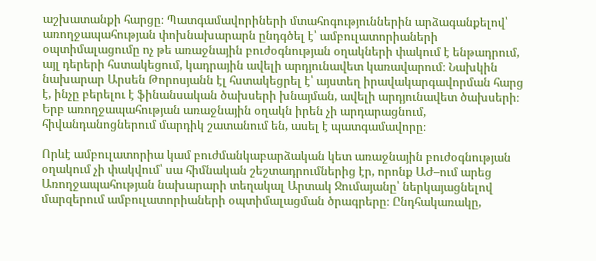աշխատանքի հարցը։ Պատգամավորիների մտահոգություններին արձագանքելով՝ առողջապահության փոխնախարարն ընդգծել է՝ ամբուլատորիաների օպտիմալացումը ոչ թե առաջնային բուժօգնության օղակների փակում է ենթադրում, այլ դերերի հստակեցում, կադրային ավելի արդյունավետ կառավարում։ Նախկին նախարար Արսեն Թորոսյանն էլ հստակեցրել է՝ այստեղ իրավակարգավորման հարց է, ինչը բերելու է ֆինանսական ծախսերի խնայման, ավելի արդյունավետ ծախսերի։ Երբ առողջապահության առաջնային օղակն իրեն չի արդարացնում, հիվանդանոցներում մարդիկ շատանում են, ասել է պատգամավորը։

Որևէ ամբուլատորիա կամ բուժմանկաբարձական կետ առաջնային բուժօգնության օղակում չի փակվում՝ սա հիմնական շեշտադրումներից էր, որոնք ԱԺ–ում արեց Առողջապահության նախարարի տեղակալ Արտակ Ջումայանը՝ ներկայացնելով մարզերում ամբուլատորիաների օպտիմալացման ծրագրերը։ Ընդհակառակը,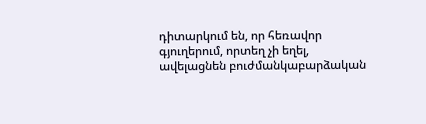դիտարկում են, որ հեռավոր գյուղերում, որտեղ չի եղել, ավելացնեն բուժմանկաբարձական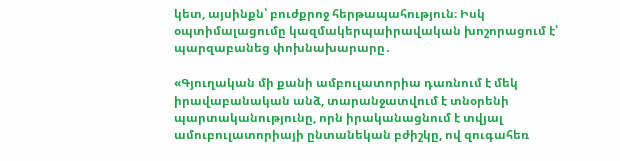կետ, այսինքն՝ բուժքրոջ հերթապահություն։ Իսկ օպտիմալացումը կազմակերպաիրավական խոշորացում է՝ պարզաբանեց փոխնախարարը․

«Գյուղական մի քանի ամբուլատորիա դառնում է մեկ իրավաբանական անձ, տարանջատվում է տնօրենի պարտականությունը, որն իրականացնում է տվյալ ամուբուլատորիայի ընտանեկան բժիշկը, ով զուգահեռ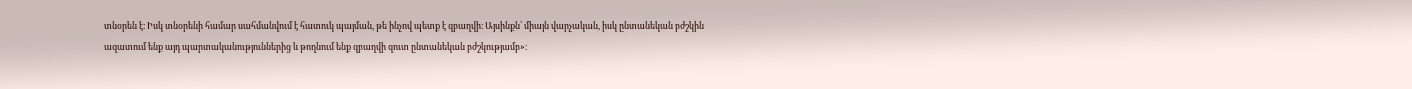տնօրեն է։ Իսկ տնօրենի համար սահմանվում է հատուկ պայման, թե ինչով պետք է զբաղվի։ Այսինքն՝ միայն վարչական, իսկ ընտանեկան բժշկին ազատում ենք այդ պարտականություններից և թողնում ենք զբաղվի զուտ ընտանեկան բժշկությամբ»։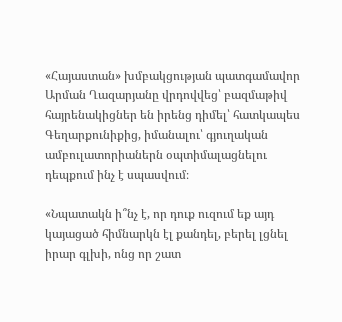«Հայաստան» խմբակցության պատգամավոր Արման Ղազարյանը վրդովվեց՝ բազմաթիվ հայրենակիցներ են իրենց դիմել՝ հատկապես Գեղարքունիքից, իմանալու՝ գյուղական ամբուլատորիաներն օպտիմալացնելու դեպքում ինչ է սպասվում։

«Նպատակն ի՞նչ է, որ դուք ուզում եք այդ կայացած հիմնարկն էլ քանդել, բերել լցնել իրար գլխի, ոնց որ շատ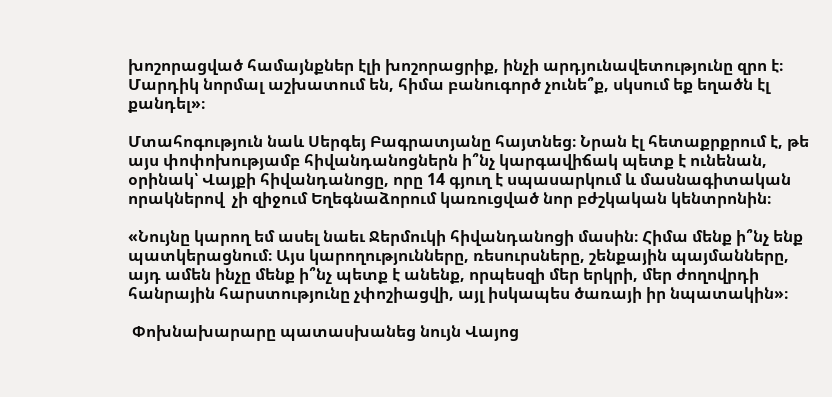խոշորացված համայնքներ էլի խոշորացրիք, ինչի արդյունավետությունը զրո է։ Մարդիկ նորմալ աշխատում են, հիմա բանուգործ չունե՞ք, սկսում եք եղածն էլ քանդել»։

Մտահոգություն նաև Սերգեյ Բագրատյանը հայտնեց։ Նրան էլ հետաքրքրում է, թե այս փոփոխությամբ հիվանդանոցներն ի՞նչ կարգավիճակ պետք է ունենան, օրինակ՝ Վայքի հիվանդանոցը, որը 14 գյուղ է սպասարկում և մասնագիտական որակներով  չի զիջում Եղեգնաձորում կառուցված նոր բժշկական կենտրոնին։

«Նույնը կարող եմ ասել նաեւ Ջերմուկի հիվանդանոցի մասին։ Հիմա մենք ի՞նչ ենք պատկերացնում։ Այս կարողությունները, ռեսուրսները, շենքային պայմանները, այդ ամեն ինչը մենք ի՞նչ պետք է անենք, որպեսզի մեր երկրի, մեր ժողովրդի հանրային հարստությունը չփոշիացվի, այլ իսկապես ծառայի իր նպատակին»։

 Փոխնախարարը պատասխանեց նույն Վայոց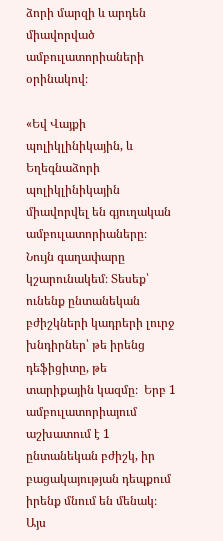ձորի մարզի և արդեն միավորված ամբուլատորիաների օրինակով։

«Եվ Վայքի պոլիկլինիկային, և Եղեգնաձորի պոլիկլինիկային միավորվել են գյուղական ամբուլատորիաները։ Նույն գաղափարը կշարունակեմ։ Տեսեք՝ ունենք ընտանեկան բժիշկների կադրերի լուրջ խնդիրներ՝ թե իրենց դեֆիցիտը, թե տարիքային կազմը։  Երբ 1 ամբուլատորիայում աշխատում է 1 ընտանեկան բժիշկ, իր բացակայության դեպքում իրենք մնում են մենակ։ Այս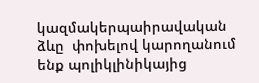կազմակերպաիրավական ձևը  փոխելով կարողանում ենք պոլիկլինիկայից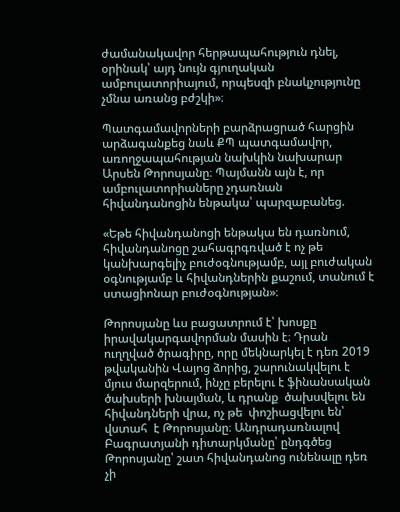ժամանակավոր հերթապահություն դնել, օրինակ՝ այդ նույն գյուղական ամբուլատորիայում, որպեսզի բնակչությունը չմնա առանց բժշկի»։

Պատգամավորների բարձրացրած հարցին արձագանքեց նաև ՔՊ պատգամավոր, առողջապահության նախկին նախարար Արսեն Թորոսյանը։ Պայմանն այն է, որ ամբուլատորիաները չդառնան հիվանդանոցին ենթակա՝ պարզաբանեց.

«Եթե հիվանդանոցի ենթակա են դառնում, հիվանդանոցը շահագրգռված է ոչ թե կանխարգելիչ բուժօգնությամբ, այլ բուժական օգնությամբ և հիվանդներին քաշում, տանում է ստացիոնար բուժօգնության»։

Թորոսյանը ևս բացատրում է՝ խոսքը իրավակարգավորման մասին է։ Դրան ուղղված ծրագիրը, որը մեկնարկել է դեռ 2019 թվականին Վայոց ձորից, շարունակվելու է  մյուս մարզերում, ինչը բերելու է ֆինանսական ծախսերի խնայման, և դրանք  ծախսվելու են հիվանդների վրա, ոչ թե  փոշիացվելու են՝ վստահ  է Թորոսյանը։ Անդրադառնալով Բագրատյանի դիտարկմանը՝ ընդգծեց Թորոսյանը՝ շատ հիվանդանոց ունենալը դեռ  չի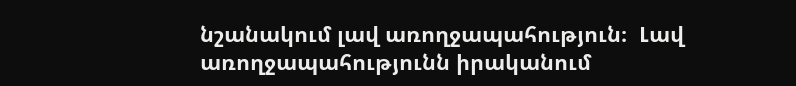նշանակում լավ առողջապահություն։  Լավ առողջապահությունն իրականում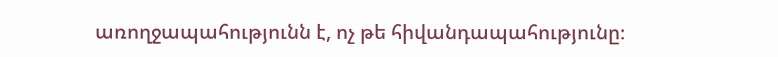առողջապահությունն է, ոչ թե հիվանդապահությունը։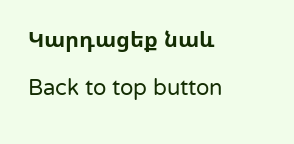Կարդացեք նաև

Back to top button